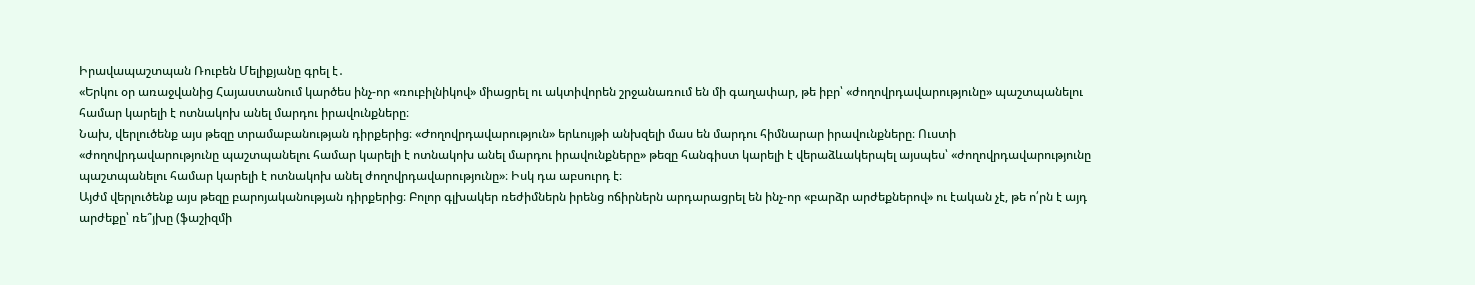Իրավապաշտպան Ռուբեն Մելիքյանը գրել է․
«Երկու օր առաջվանից Հայաստանում կարծես ինչ-որ «ռուբիլնիկով» միացրել ու ակտիվորեն շրջանառում են մի գաղափար, թե իբր՝ «ժողովրդավարությունը» պաշտպանելու համար կարելի է ոտնակոխ անել մարդու իրավունքները։
Նախ, վերլուծենք այս թեզը տրամաբանության դիրքերից։ «Ժողովրդավարություն» երևույթի անխզելի մաս են մարդու հիմնարար իրավունքները։ Ուստի «ժողովրդավարությունը պաշտպանելու համար կարելի է ոտնակոխ անել մարդու իրավունքները» թեզը հանգիստ կարելի է վերաձևակերպել այսպես՝ «ժողովրդավարությունը պաշտպանելու համար կարելի է ոտնակոխ անել ժողովրդավարությունը»։ Իսկ դա աբսուրդ է։
Այժմ վերլուծենք այս թեզը բարոյականության դիրքերից։ Բոլոր գլխակեր ռեժիմներն իրենց ոճիրներն արդարացրել են ինչ-որ «բարձր արժեքներով» ու էական չէ, թե ո՛րն է այդ արժեքը՝ ռե՞յխը (ֆաշիզմի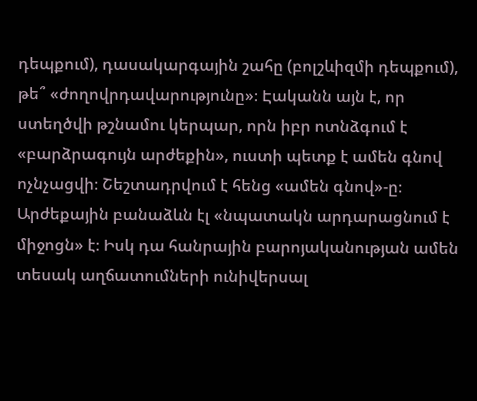դեպքում), դասակարգային շահը (բոլշևիզմի դեպքում), թե՞ «ժողովրդավարությունը»։ Էականն այն է, որ ստեղծվի թշնամու կերպար, որն իբր ոտնձգում է «բարձրագույն արժեքին», ուստի պետք է ամեն գնով ոչնչացվի։ Շեշտադրվում է հենց «ամեն գնով»-ը։ Արժեքային բանաձևն էլ «նպատակն արդարացնում է միջոցն» է։ Իսկ դա հանրային բարոյականության ամեն տեսակ աղճատումների ունիվերսալ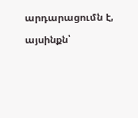արդարացումն է, այսինքն՝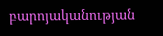բարոյականության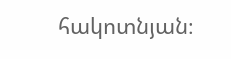հակոտնյան։